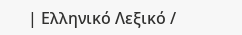| Ελληνικό Λεξικό /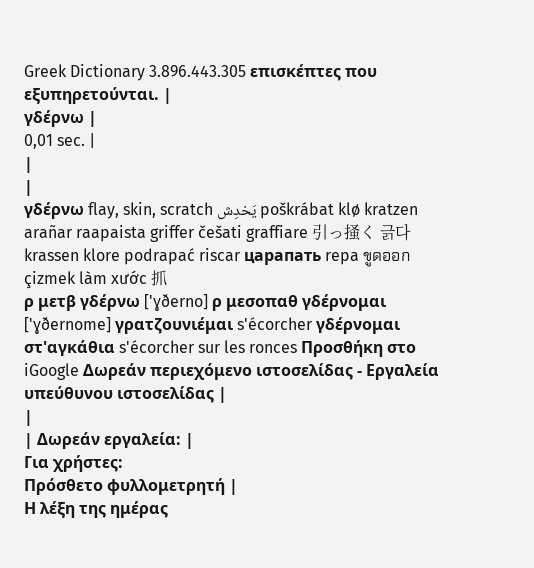Greek Dictionary 3.896.443.305 επισκέπτες που εξυπηρετούνται. |
γδέρνω |
0,01 sec. |
|
|
γδέρνω flay, skin, scratch يَخدِش poškrábat klø kratzen arañar raapaista griffer češati graffiare 引っ掻く 긁다 krassen klore podrapać riscar царапать repa ขูดออก çizmek làm xước 抓
ρ μετβ γδέρνω ['ɣðerno] ρ μεσοπαθ γδέρνομαι ['ɣðernome] γρατζουνιέμαι s'écorcher γδέρνομαι στ'αγκάθια s'écorcher sur les ronces Προσθήκη στο iGoogle Δωρεάν περιεχόμενο ιστοσελίδας - Εργαλεία υπεύθυνου ιστοσελίδας |
|
| Δωρεάν εργαλεία: |
Για χρήστες:
Πρόσθετο φυλλομετρητή |
Η λέξη της ημέρας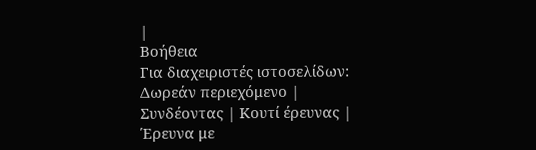|
Βοήθεια
Για διαχειριστές ιστοσελίδων: Δωρεάν περιεχόμενο | Συνδέοντας | Κουτί έρευνας | Έρευνα με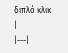διπλό κλικ |
|---|